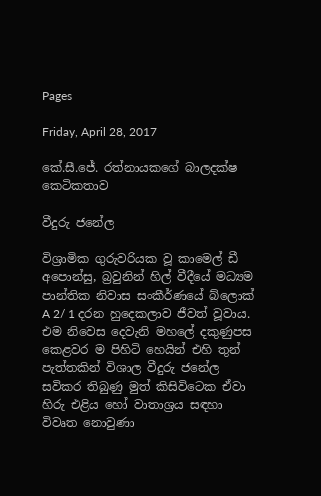Pages

Friday, April 28, 2017

කේ.සී.ජේ. රත්නායකගේ බාලදක්ෂ කෙටිකතාව

වීදුරු ජනේල

විශ්‍රාමික ගුරුවරියක වූ කාමෙල් ඩී අපොන්සු, බ්‍රවුනින් හිල් වීදීයේ මධ්‍යම පාන්තික නිවාස සංකීර්ණයේ බ්ලොක් A 2/ 1 දරන හුදෙකලාව ජීවත් වූවාය. එම නිවෙස දෙවැනි මහලේ දකුණුපස කෙළවර ම පිහිටි හෙයින් එහි තුන් පැත්තකින් විශාල වීදුරු ජනේල සවිකර තිබුණු මුත් කිසිවිටෙක ඒවා හිරු එළිය හෝ වාතාශ්‍රය සඳහා විවෘත නොවුණා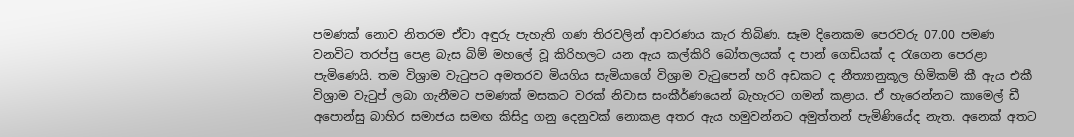පමණක් නොව නිතරම ඒවා අඳුරු පැහැති ගණ තිරවලින් ආවරණය කැර තිබිණ. සෑම දිනෙකම පෙරවරු 07.00 පමණ වනවිට තරප්පු පෙළ බැස බිම් මහලේ වූ කිරිහලට යන ඇය කල්කිරි බෝතලයක් ද පාන් ගෙඩියක් ද රැගෙන පෙරළා පැමිණෙයි. තම විශ්‍රාම වැටුපට අමතරව මියගිය සැමියාගේ විශ්‍රාම වැටුපෙන් හරි අඩකට ද නීත්‍යානුකූල හිමිකම් කී ඇය එකී විශ්‍රාම වැටුප් ලබා ගැනීමට පමණක් මසකට වරක් නිවාස සංකීර්ණයෙන් බැහැරට ගමන් කළාය. ඒ හැරෙන්නට කාමෙල් ඩී අපොන්සු බාහිර සමාජය සමඟ කිසිදු ගනු දෙනුවක් නොකළ අතර ඇය හමුවන්නට අමුත්තන් පැමිණියේද නැත. අනෙක් අතට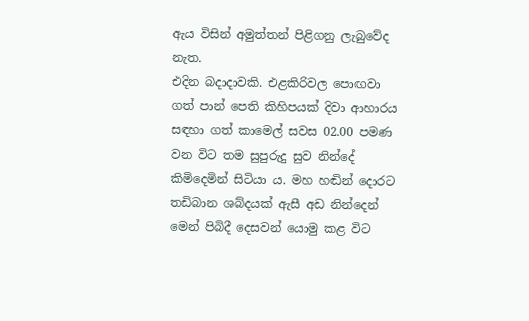ඇය විසින් අමුත්තන් පිළිගනු ලැබුවේද නැත.
එදින බදාදාවකි. එළකිරිවල පොඟවා ගත් පාන් පෙති කිහිපයක් දිවා ආහාරය සඳහා ගත් කාමෙල් සවස 02.00 පමණ වන විට තම සුපුරුදු සුව නින්දේ කිමිදෙමින් සිටියා ය. මහ හඬින් දොරට තඩිබාන ශබ්දයක් ඇසී අඩ නින්දෙන් මෙන් පිබිදී දෙසවන් යොමු කළ විට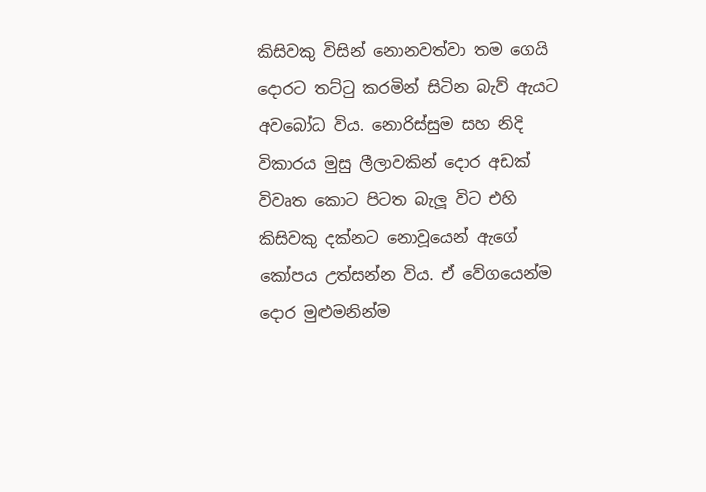කිසිවකු විසින් නොනවත්වා තම ගෙයි දොරට තට්ටු කරමින් සිටින බැව් ඇයට අවබෝධ විය. නොරිස්සුම සහ නිදි විකාරය මුසු ලීලාවකින් දොර අඩක් විවෘත කොට පිටත බැලූ විට එහි කිසිවකු දක්නට නොවූයෙන් ඇගේ කෝපය උත්සන්න විය. ඒ වේගයෙන්ම දොර මුළුමනින්ම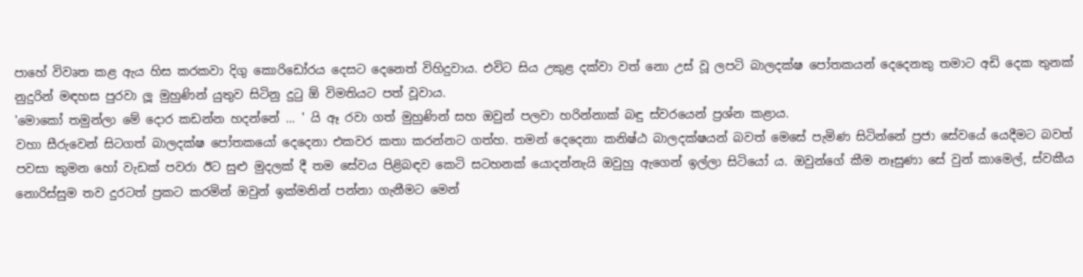පාහේ විවෘත කළ ඇය හිස කරකවා දිගු කොරිඩෝරය දෙසට දෙනෙත් විහිදුවාය. එවිට සිය උකුළ දක්වා වත් නො උස් වූ ලපටි බාලදක්ෂ පෝතකයන් දෙදෙනකු තමාට අඩි දෙක තුනක් නුදුරින් මඳහස පුරවා ලූ මුහුණින් යුතුව සිටිනු දුටු ඕ විමතියට පත් වූවාය.
'මොකෝ තමුන්ලා මේ දොර කඩන්න හදන්නේ ... ' යි ඈ රවා ගත් මුහුණින් සහ ඔවුන් පලවා හරින්නාක් බඳු ස්වරයෙන් ප්‍රශ්න කළාය.
වහා සීරුවෙන් සිටගත් බාලදක්ෂ පෝතකයෝ දෙදෙනා එකවර කතා කරන්නට ගත්හ. තමන් දෙදෙනා කනිෂ්ඨ බාලදක්ෂයන් බවත් මෙසේ පැමිණ සිටින්නේ ප්‍රජා සේවයේ යෙදීමට බවත් පවසා කුමන හෝ වැඩක් පවරා ඊට සුළු මුදලක් දී තම සේවය පිළිබඳව කෙටි සටහනක් යොදන්නැයි ඔවුහු ඇගෙන් ඉල්ලා සිටියෝ ය. ඔවුන්ගේ කීම නෑසුණා සේ වුන් කාමෙල්, ස්වකීය නොරිස්සුම තව දුරටත් ප්‍රකට කරමින් ඔවුන් ඉක්මනින් පන්නා ගැනීමට මෙන්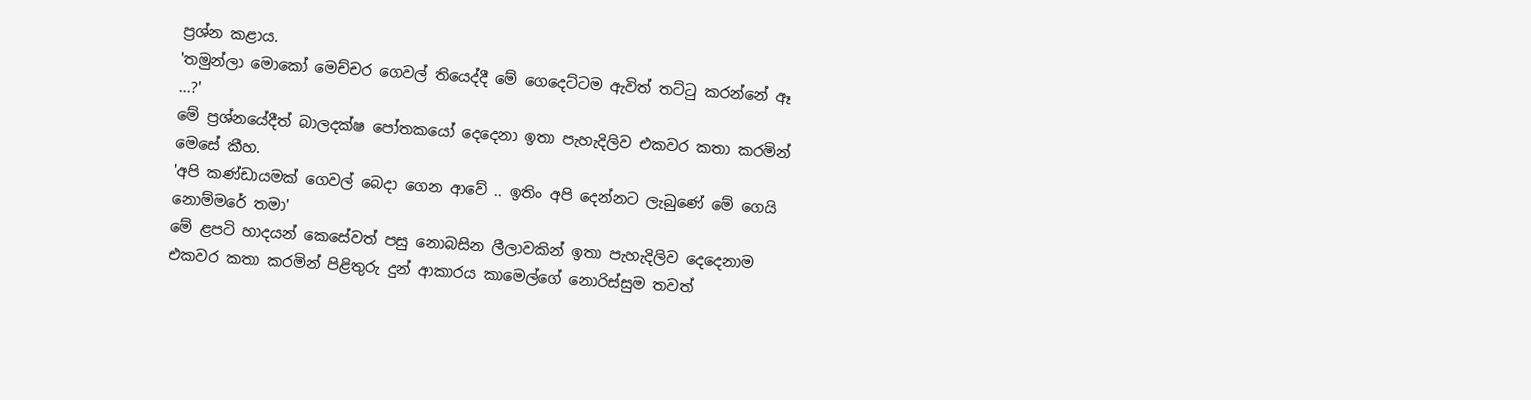ප්‍රශ්න කළාය.
'තමුන්ලා මොකෝ මෙච්චර ගෙවල් තියෙද්දී මේ ගෙදෙට්ටම ඇවිත් තට්ටු කරන්නේ ඈ ...?'
මේ ප්‍රශ්නයේදීත් බාලදක්ෂ පෝතකයෝ දෙදෙනා ඉතා පැහැදිලිව එකවර කතා කරමින් මෙසේ කීහ.
'අපි කණ්ඩායමක් ගෙවල් බෙදා ගෙන ආවේ .. ඉතිං අපි දෙන්නට ලැබුණේ මේ ගෙයි නොම්මරේ තමා'
මේ ළපටි හාදයන් කෙසේවත් පසු නොබසින ලීලාවකින් ඉතා පැහැදිලිව දෙදෙනාම එකවර කතා කරමින් පිළිතුරු දුන් ආකාරය කාමෙල්ගේ නොරිස්සුම තවත්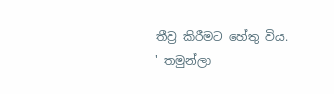තීව්‍ර කිරීමට හේතු විය.
' තමුන්ලා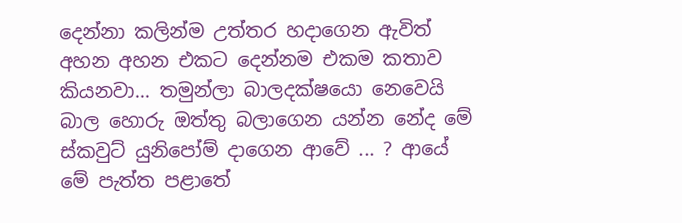දෙන්නා කලින්ම උත්තර හදාගෙන ඇවිත් අහන අහන එකට දෙන්නම එකම කතාව කියනවා... තමුන්ලා බාලදක්ෂයො නෙවෙයි බාල හොරු ඔත්තු බලාගෙන යන්න නේද මේ ස්කවුට් යුනිපෝම් දාගෙන ආවේ ... ? ආයේ මේ පැත්ත පළාතේ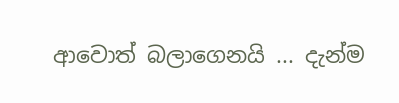ආවොත් බලාගෙනයි ... දැන්ම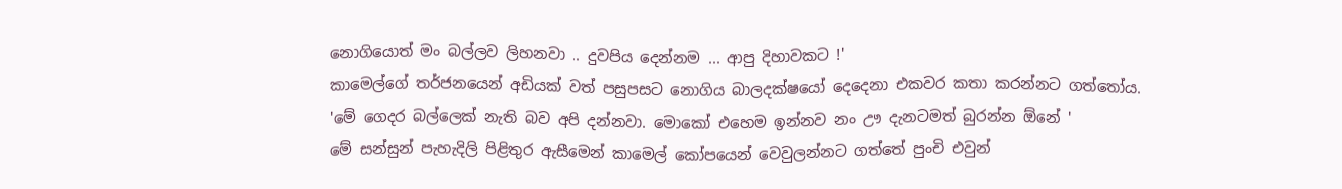නොගියොත් මං බල්ලව ලිහනවා .. දුවපිය දෙන්නම ... ආපු දිහාවකට !'
කාමෙල්ගේ තර්ජනයෙන් අඩියක් වත් පසුපසට නොගිය බාලදක්ෂයෝ දෙදෙනා එකවර කතා කරන්නට ගත්තෝය.
'මේ ගෙදර බල්ලෙක් නැති බව අපි දන්නවා. මොකෝ එහෙම ඉන්නව නං ඌ දැනටමත් බුරන්න ඕනේ '
මේ සන්සුන් පැහැදිලි පිළිතුර ඇසීමෙන් කාමෙල් කෝපයෙන් වෙවුලන්නට ගත්තේ පුංචි එවුන්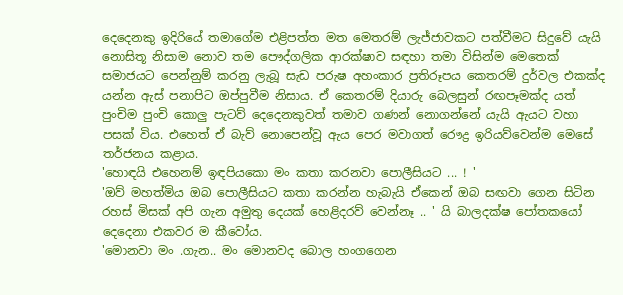දෙදෙනකු ඉදිරියේ තමාගේම එළිපත්ත මත මෙතරම් ලැජ්ජාවකට පත්වීමට සිදුවේ යැයි නොසිතූ නිසාම නොව තම පෞද්ගලික ආරක්ෂාව සඳහා තමා විසින්ම මෙතෙක් සමාජයට පෙන්නුම් කරනු ලැබූ සැඩ පරුෂ අහංකාර ප්‍රතිරූපය කෙතරම් දුර්වල එකක්ද යන්න ඇස් පනාපිට ඔප්පුවීම නිසාය. ඒ කෙතරම් දියාරු බෙලසුන් රඟපෑමක්ද යත් පුංචිම පුංචි කොලු පැටව් දෙදෙනකුවත් තමාව ගණන් නොගන්නේ යැයි ඇයට වහා පසක් විය. එහෙත් ඒ බැව් නොපෙන්වූ ඇය පෙර මවාගත් රෞද්‍ර ඉරියව්වෙන්ම මෙසේ තර්ජනය කළාය.
'හොඳයි එහෙනම් ඉඳපියකො මං කතා කරනවා පොලීසියට ... ! '
'ඔව් මහත්මිය ඔබ පොලීසියට කතා කරන්න හැබැයි ඒකෙන් ඔබ සඟවා ගෙන සිටින රහස් මිසක් අපි ගැන අමුතු දෙයක් හෙළිදරව් වෙන්නෑ .. ' යි බාලදක්ෂ පෝතකයෝ දෙදෙනා එකවර ම කීවෝය.
'මොනවා මං .ගැන.. මං මොනවද බොල හංගගෙන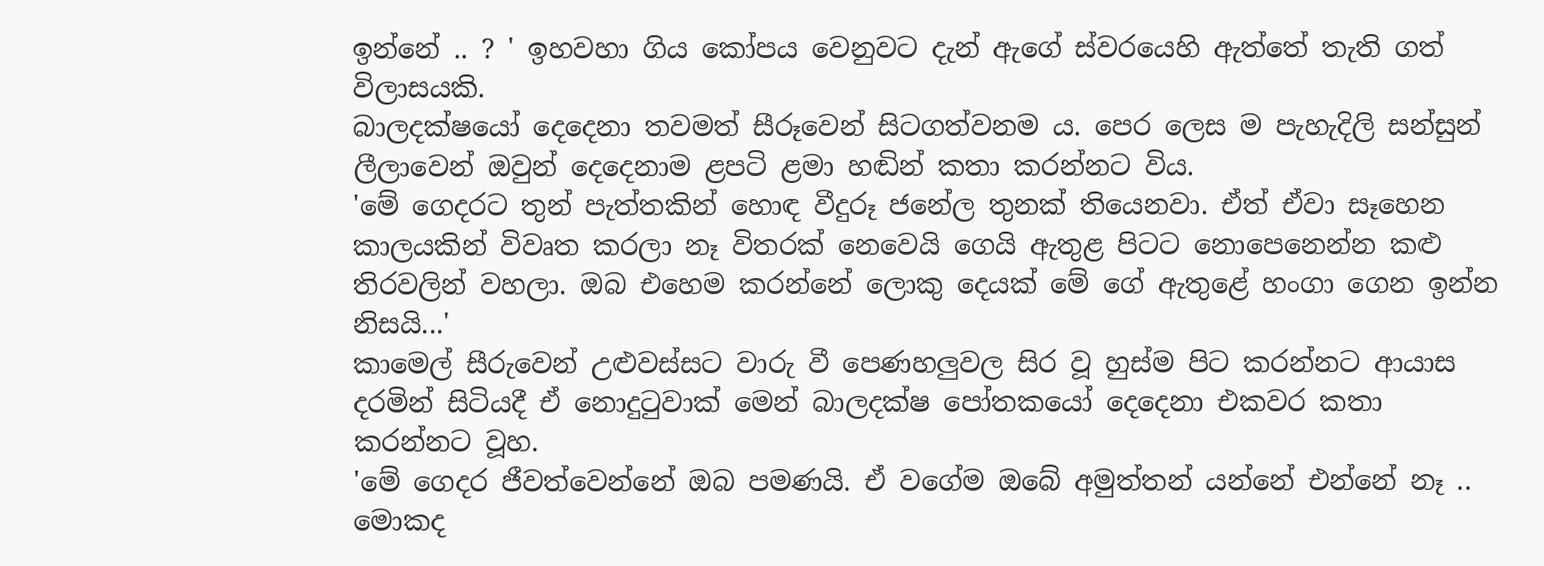ඉන්නේ .. ? ' ඉහවහා ගිය කෝපය වෙනුවට දැන් ඇගේ ස්වරයෙහි ඇත්තේ තැති ගත් විලාසයකි.
බාලදක්ෂයෝ දෙදෙනා තවමත් සීරූවෙන් සිටගත්වනම ය. පෙර ලෙස ම පැහැදිලි සන්සුන් ලීලාවෙන් ඔවුන් දෙදෙනාම ළපටි ළමා හඬින් කතා කරන්නට විය.
'මේ ගෙදරට තුන් පැත්තකින් හොඳ වීදුරූ ජනේල තුනක් තියෙනවා. ඒත් ඒවා සෑහෙන කාලයකින් විවෘත කරලා නෑ විතරක් නෙවෙයි ගෙයි ඇතුළ පිටට නොපෙනෙන්න කළු තිරවලින් වහලා. ඔබ එහෙම කරන්නේ ලොකු දෙයක් මේ ගේ ඇතුළේ හංගා ගෙන ඉන්න නිසයි...'
කාමෙල් සීරුවෙන් උළුවස්සට වාරු වී පෙණහලුවල සිර වූ හුස්ම පිට කරන්නට ආයාස දරමින් සිටියදී ඒ නොදුටුවාක් මෙන් බාලදක්ෂ පෝතකයෝ දෙදෙනා එකවර කතා කරන්නට වූහ.
'මේ ගෙදර ජීවත්වෙන්නේ ඔබ පමණයි. ඒ වගේම ඔබේ අමුත්තන් යන්නේ එන්නේ නෑ .. මොකද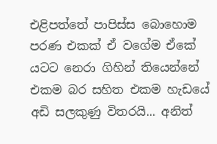එළිපත්තේ පාපිස්ස බොහොම පරණ එකක් ඒ වගේම ඒකේ යටට නෙරා ගිහින් තියෙන්නේ එකම බර සහිත එකම හැඩයේ අඩි සලකුණු විතරයි... අනිත්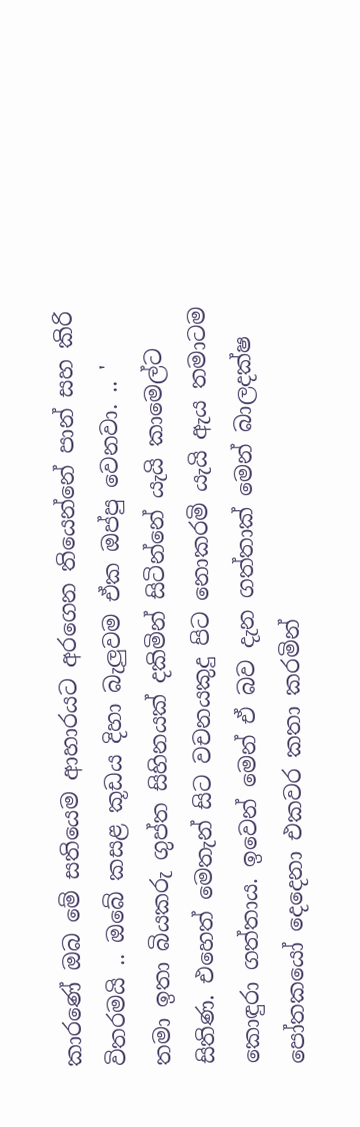කාරණේ ඔබ මේ සතියෙම ආහාරයට අරගෙන තියෙන්නේ පාන් සහ කිරි විතරමයි .. ඔබේ කසළ කූඩය දිහා බැලුවම ඒක ඔප්පු වෙනවා. .. '
තමා ඉතා බියකරු ගුප්ත සිහිනයක් දකිමින් සිටින්නේ යැයි කාමෙල්ට සිතිණ. එහෙත් මෙතැන් සිට වචනයකුදු පිට නොකරමි යැයි ඇය තමාටම කොඳුරා ගත්තාය. ඉවෙන් මෙන් ඒ බව දැන ගත්තාක් මෙන් බාලදක්ෂ පෝතකයෝ දෙදෙනා එකවර කතා කරමින්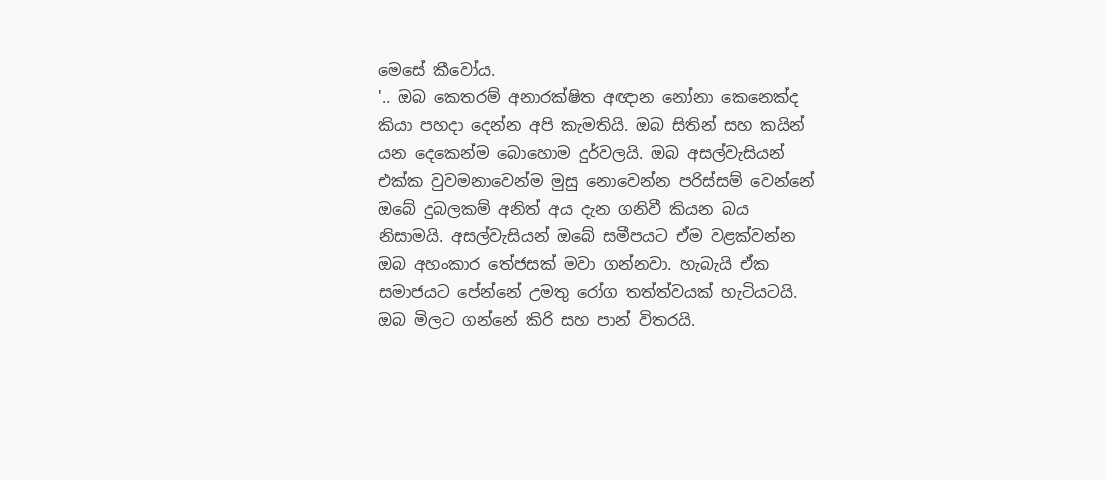මෙසේ කීවෝය.
'.. ඔබ කෙතරම් අනාරක්ෂිත අඥාන නෝනා කෙනෙක්ද කියා පහදා දෙන්න අපි කැමතියි. ඔබ සිතින් සහ කයින් යන දෙකෙන්ම බොහොම දුර්වලයි. ඔබ අසල්වැසියන් එක්ක වුවමනාවෙන්ම මුසු නොවෙන්න පරිස්සම් වෙන්නේ ඔබේ දුබලකම් අනිත් අය දැන ගනිවී කියන බය නිසාමයි. අසල්වැසියන් ඔබේ සමීපයට ඒම වළක්වන්න ඔබ අහංකාර තේජසක් මවා ගන්නවා. හැබැයි ඒක සමාජයට පේන්නේ උමතු රෝග තත්ත්වයක් හැටියටයි. ඔබ මිලට ගන්නේ කිරි සහ පාන් විතරයි.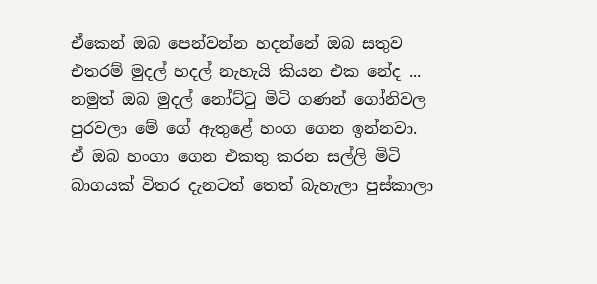ඒකෙන් ඔබ පෙන්වන්න හදන්නේ ඔබ සතුව එතරම් මුදල් හදල් නැහැයි කියන එක නේද ... නමුත් ඔබ මුදල් නෝට්ටු මිටි ගණන් ගෝනිවල පුරවලා මේ ගේ ඇතුළේ හංග ගෙන ඉන්නවා. ඒ ඔබ හංගා ගෙන එකතු කරන සල්ලි මිටි බාගයක් විතර දැනටත් තෙත් බැහැලා පුස්කාලා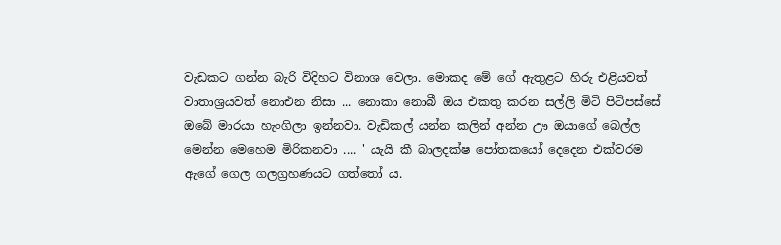වැඩකට ගන්න බැරි විදිහට විනාශ වෙලා. මොකද මේ ගේ ඇතුළට හිරු එළියවත් වාතාශ්‍රයවත් නොඑන නිසා ... නොකා නොබී ඔය එකතු කරන සල්ලි මිටි පිටිපස්සේ ඔබේ මාරයා හැංගිලා ඉන්නවා. වැඩිකල් යන්න කලින් අන්න ඌ ඔයාගේ බෙල්ල මෙන්න මෙහෙම මිරිකනවා .... ' යැයි කී බාලදක්ෂ පෝතකයෝ දෙදෙන එක්වරම ඇගේ ගෙල ගලග්‍රහණයට ගත්තෝ ය.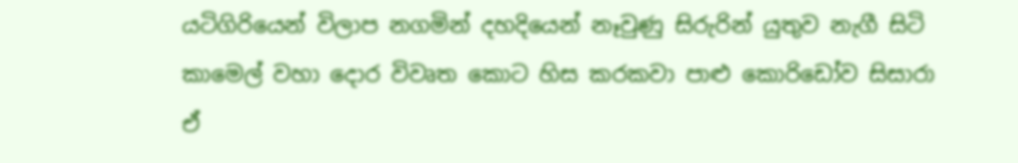යටිගිරියෙන් විලාප නගමින් දහදියෙන් නෑවුණු සිරුරින් යුතුව නැගී සිටි කාමෙල් වහා දොර විවෘත කොට හිස කරකවා පාළු කොරිඩෝව සිසාරා ඒ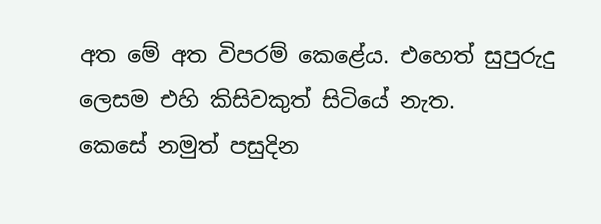අත මේ අත විපරම් කෙළේය. එහෙත් සුපුරුදු ලෙසම එහි කිසිවකුත් සිටියේ නැත.
කෙසේ නමුත් පසුදින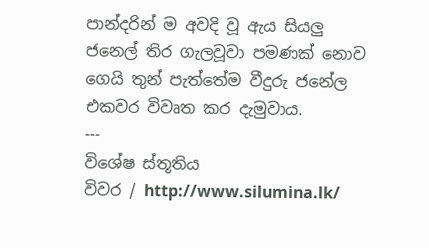පාන්දරින් ම අවදි වූ ඇය සියලු ජනෙල් තිර ගැලවූවා පමණක් නොව ගෙයි තුන් පැත්තේම වීදුරු ජනේල එකවර විවෘත කර දැමුවාය.
---
විශේෂ ස්තූතිය
විවර / http://www.silumina.lk/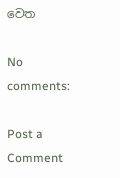වෙත

No comments:

Post a Comment